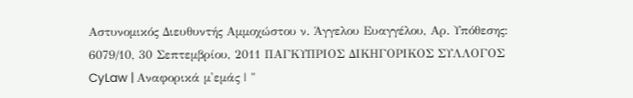Αστυνομικός Διευθυντής Αμμοχώστου ν. Άγγελου Ευαγγέλου, Αρ. Υπόθεσης: 6079/10, 30 Σεπτεμβρίου, 2011 ΠΑΓΚΥΠΡΙΟΣ ΔΙΚΗΓΟΡΙΚΟΣ ΣΥΛΛΟΓΟΣ CyLaw | Αναφορικά μ'εμάς | "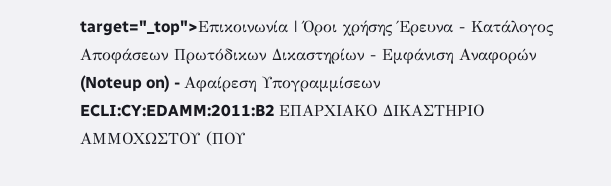target="_top">Επικοινωνία | Όροι χρήσης Έρευνα - Κατάλογος Αποφάσεων Πρωτόδικων Δικαστηρίων - Εμφάνιση Αναφορών (Noteup on) - Αφαίρεση Υπογραμμίσεων ECLI:CY:EDAMM:2011:B2 ΕΠΑΡΧΙΑΚΟ ΔΙΚΑΣΤΗΡΙΟ ΑΜΜΟΧΩΣΤΟΥ (ΠΟΥ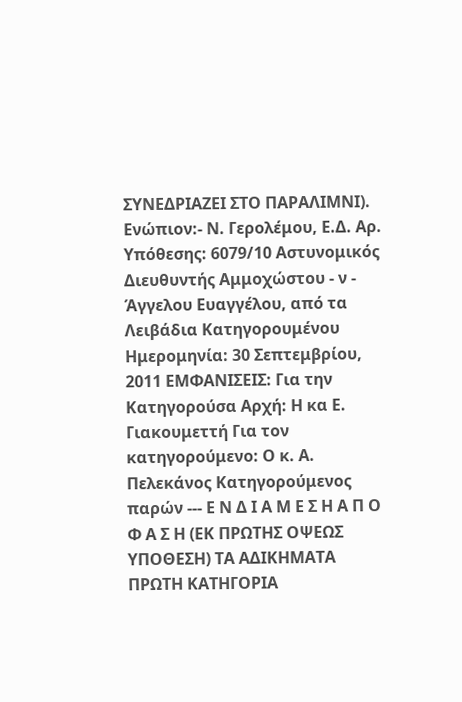ΣΥΝΕΔΡΙΑΖΕΙ ΣΤΟ ΠΑΡΑΛΙΜΝΙ). Ενώπιον:- Ν. Γερολέμου, Ε.Δ. Αρ. Υπόθεσης: 6079/10 Αστυνομικός Διευθυντής Αμμοχώστου - ν - Άγγελου Ευαγγέλου, από τα Λειβάδια Κατηγορουμένου Ημερομηνία: 30 Σεπτεμβρίου, 2011 ΕΜΦΑΝΙΣΕΙΣ: Για την Κατηγορούσα Αρχή: Η κα Ε. Γιακουμεττή Για τον κατηγορούμενο: Ο κ. Α. Πελεκάνος Κατηγορούμενος παρών --- Ε Ν Δ Ι Α Μ Ε Σ Η Α Π Ο Φ Α Σ Η (ΕΚ ΠΡΩΤΗΣ ΟΨΕΩΣ ΥΠΟΘΕΣΗ) ΤΑ ΑΔΙΚΗΜΑΤΑ ΠΡΩΤΗ ΚΑΤΗΓΟΡΙΑ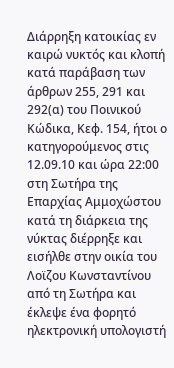Διάρρηξη κατοικίας εν καιρώ νυκτός και κλοπή κατά παράβαση των άρθρων 255, 291 και 292(α) του Ποινικού Κώδικα, Κεφ. 154, ήτοι ο κατηγορούμενος στις 12.09.10 και ώρα 22:00 στη Σωτήρα της Επαρχίας Αμμοχώστου κατά τη διάρκεια της νύκτας διέρρηξε και εισήλθε στην οικία του Λοϊζου Κωνσταντίνου από τη Σωτήρα και έκλεψε ένα φορητό ηλεκτρονική υπολογιστή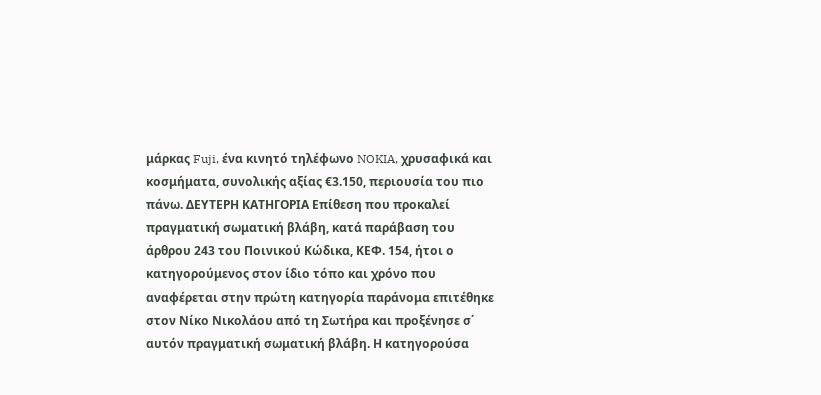μάρκας Fuji, ένα κινητό τηλέφωνο NOKIA, χρυσαφικά και κοσμήματα, συνολικής αξίας €3.150, περιουσία του πιο πάνω. ΔΕΥΤΕΡΗ ΚΑΤΗΓΟΡΙΑ Επίθεση που προκαλεί πραγματική σωματική βλάβη, κατά παράβαση του άρθρου 243 του Ποινικού Κώδικα, ΚΕΦ. 154, ήτοι ο κατηγορούμενος στον ίδιο τόπο και χρόνο που αναφέρεται στην πρώτη κατηγορία παράνομα επιτέθηκε στον Νίκο Νικολάου από τη Σωτήρα και προξένησε σ΄ αυτόν πραγματική σωματική βλάβη. Η κατηγορούσα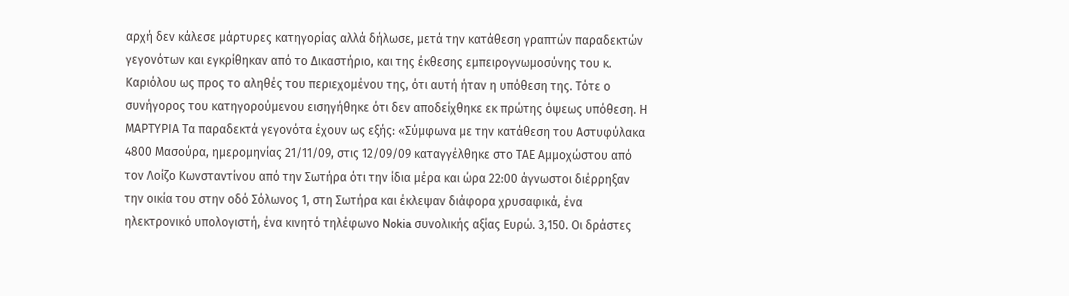αρχή δεν κάλεσε μάρτυρες κατηγορίας αλλά δήλωσε, μετά την κατάθεση γραπτών παραδεκτών γεγονότων και εγκρίθηκαν από το Δικαστήριο, και της έκθεσης εμπειρογνωμοσύνης του κ. Καριόλου ως προς το αληθές του περιεχομένου της, ότι αυτή ήταν η υπόθεση της. Τότε ο συνήγορος του κατηγορούμενου εισηγήθηκε ότι δεν αποδείχθηκε εκ πρώτης όψεως υπόθεση. Η ΜΑΡΤΥΡΙΑ Τα παραδεκτά γεγονότα έχουν ως εξής: «Σύμφωνα με την κατάθεση του Αστυφύλακα 4800 Μασούρα, ημερομηνίας 21/11/09, στις 12/09/09 καταγγέλθηκε στο ΤΑΕ Αμμοχώστου από τον Λοίζο Κωνσταντίνου από την Σωτήρα ότι την ίδια μέρα και ώρα 22:00 άγνωστοι διέρρηξαν την οικία του στην οδό Σόλωνος 1, στη Σωτήρα και έκλεψαν διάφορα χρυσαφικά, ένα ηλεκτρονικό υπολογιστή, ένα κινητό τηλέφωνο Nokia συνολικής αξίας Ευρώ. 3,150. Οι δράστες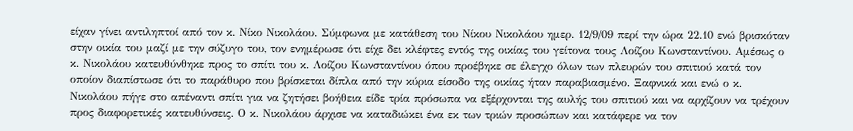είχαν γίνει αντιληπτοί από τον κ. Νίκο Νικολάου. Σύμφωνα με κατάθεση του Νίκου Νικολάου ημερ. 12/9/09 περί την ώρα 22.10 ενώ βρισκόταν στην οικία του μαζί με την σύζυγο του, τον ενημέρωσε ότι είχε δει κλέφτες εντός της οικίας του γείτονα τους Λοίζου Κωνσταντίνου. Αμέσως ο κ. Νικολάου κατευθύνθηκε προς το σπίτι του κ. Λοίζου Κωνσταντίνου όπου προέβηκε σε έλεγχο όλων των πλευρών του σπιτιού κατά τον οποίον διαπίστωσε ότι το παράθυρο που βρίσκεται δίπλα από την κύρια είσοδο της οικίας ήταν παραβιασμένο. Ξαφνικά και ενώ ο κ. Νικολάου πήγε στο απέναντι σπίτι για να ζητήσει βοήθεια είδε τρία πρόσωπα να εξέρχονται της αυλής του σπιτιού και να αρχίζουν να τρέχουν προς διαφορετικές κατευθύνσεις. Ο κ. Νικολάου άρχισε να καταδιώκει ένα εκ των τριών προσώπων και κατάφερε να τον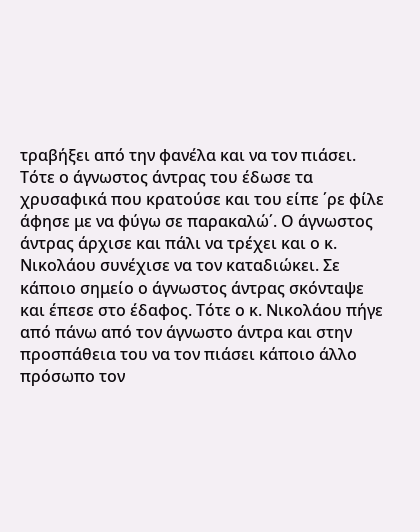τραβήξει από την φανέλα και να τον πιάσει. Τότε ο άγνωστος άντρας του έδωσε τα χρυσαφικά που κρατούσε και του είπε ΄ρε φίλε άφησε με να φύγω σε παρακαλώ΄. Ο άγνωστος άντρας άρχισε και πάλι να τρέχει και ο κ. Νικολάου συνέχισε να τον καταδιώκει. Σε κάποιο σημείο ο άγνωστος άντρας σκόνταψε και έπεσε στο έδαφος. Τότε ο κ. Νικολάου πήγε από πάνω από τον άγνωστο άντρα και στην προσπάθεια του να τον πιάσει κάποιο άλλο πρόσωπο τον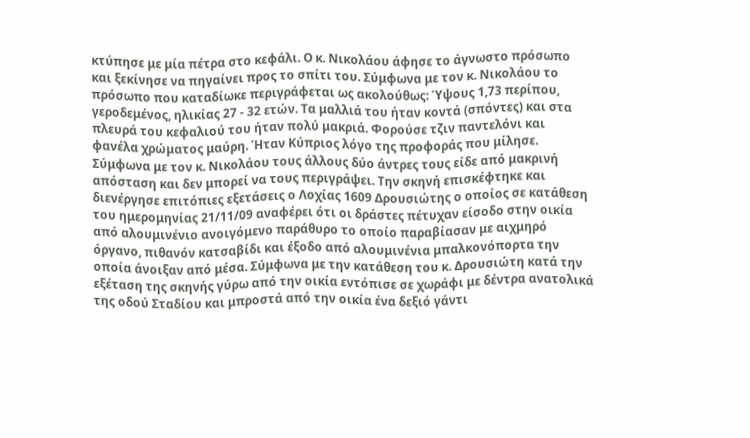κτύπησε με μία πέτρα στο κεφάλι. Ο κ. Νικολάου άφησε το άγνωστο πρόσωπο και ξεκίνησε να πηγαίνει προς το σπίτι του. Σύμφωνα με τον κ. Νικολάου το πρόσωπο που καταδίωκε περιγράφεται ως ακολούθως: Ύψους 1,73 περίπου, γεροδεμένος, ηλικίας 27 - 32 ετών. Τα μαλλιά του ήταν κοντά (σπόντες) και στα πλευρά του κεφαλιού του ήταν πολύ μακριά. Φορούσε τζιν παντελόνι και φανέλα χρώματος μαύρη. Ήταν Κύπριος λόγο της προφοράς που μίλησε. Σύμφωνα με τον κ. Νικολάου τους άλλους δύο άντρες τους είδε από μακρινή απόσταση και δεν μπορεί να τους περιγράψει. Την σκηνή επισκέφτηκε και διενέργησε επιτόπιες εξετάσεις ο Λοχίας 1609 Δρουσιώτης ο οποίος σε κατάθεση του ημερομηνίας 21/11/09 αναφέρει ότι οι δράστες πέτυχαν είσοδο στην οικία από αλουμινένιο ανοιγόμενο παράθυρο το οποίο παραβίασαν με αιχμηρό όργανο, πιθανόν κατσαβίδι και έξοδο από αλουμινένια μπαλκονόπορτα την οποία άνοιξαν από μέσα. Σύμφωνα με την κατάθεση του κ. Δρουσιώτη κατά την εξέταση της σκηνής γύρω από την οικία εντόπισε σε χωράφι με δέντρα ανατολικά της οδού Σταδίου και μπροστά από την οικία ένα δεξιό γάντι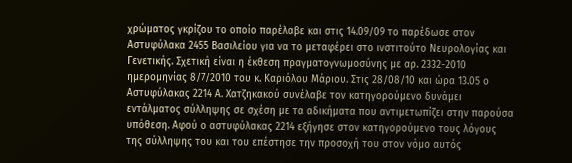χρώματος γκρίζου το οποίο παρέλαβε και στις 14.09/09 το παρέδωσε στον Αστυφύλακα 2455 Βασιλείου για να το μεταφέρει στο ινστιτούτο Νευρολογίας και Γενετικής. Σχετική είναι η έκθεση πραγματογνωμοσύνης με αρ. 2332-2010 ημερομηνίας 8/7/2010 του κ. Καριόλου Μάριου. Στις 28/08/10 και ώρα 13.05 ο Αστυφύλακας 2214 Α. Χατζηκακού συνέλαβε τον κατηγορούμενο δυνάμει εντάλματος σύλληψης σε σχέση με τα αδικήματα που αντιμετωπίζει στην παρούσα υπόθεση. Αφού ο αστυφύλακας 2214 εξήγησε στον κατηγορούμενο τους λόγους της σύλληψης του και του επέστησε την προσοχή του στον νόμο αυτός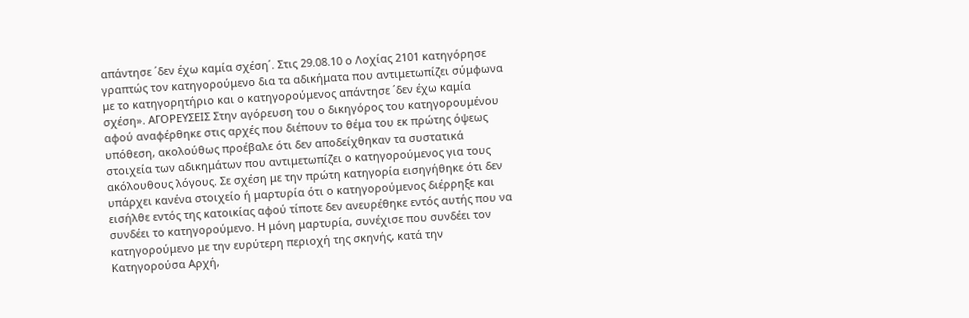απάντησε ΄δεν έχω καμία σχέση΄. Στις 29.08.10 ο Λοχίας 2101 κατηγόρησε γραπτώς τον κατηγορούμενο δια τα αδικήματα που αντιμετωπίζει σύμφωνα με το κατηγορητήριο και ο κατηγορούμενος απάντησε ΄δεν έχω καμία σχέση». ΑΓΟΡΕΥΣΕΙΣ Στην αγόρευση του ο δικηγόρος του κατηγορουμένου αφού αναφέρθηκε στις αρχές που διέπουν το θέμα του εκ πρώτης όψεως υπόθεση, ακολούθως προέβαλε ότι δεν αποδείχθηκαν τα συστατικά στοιχεία των αδικημάτων που αντιμετωπίζει ο κατηγορούμενος για τους ακόλουθους λόγους. Σε σχέση με την πρώτη κατηγορία εισηγήθηκε ότι δεν υπάρχει κανένα στοιχείο ή μαρτυρία ότι ο κατηγορούμενος διέρρηξε και εισήλθε εντός της κατοικίας αφού τίποτε δεν ανευρέθηκε εντός αυτής που να συνδέει το κατηγορούμενο. Η μόνη μαρτυρία, συνέχισε που συνδέει τον κατηγορούμενο με την ευρύτερη περιοχή της σκηνής, κατά την Κατηγορούσα Αρχή,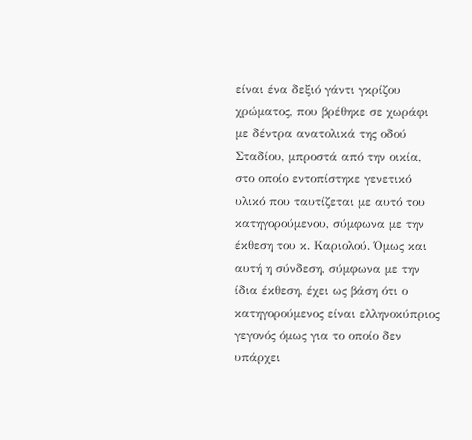είναι ένα δεξιό γάντι γκρίζου χρώματος, που βρέθηκε σε χωράφι με δέντρα ανατολικά της οδού Σταδίου, μπροστά από την οικία, στο οποίο εντοπίστηκε γενετικό υλικό που ταυτίζεται με αυτό του κατηγορούμενου, σύμφωνα με την έκθεση του κ. Καριολού. Όμως και αυτή η σύνδεση, σύμφωνα με την ίδια έκθεση, έχει ως βάση ότι ο κατηγορούμενος είναι ελληνοκύπριος γεγονός όμως για το οποίο δεν υπάρχει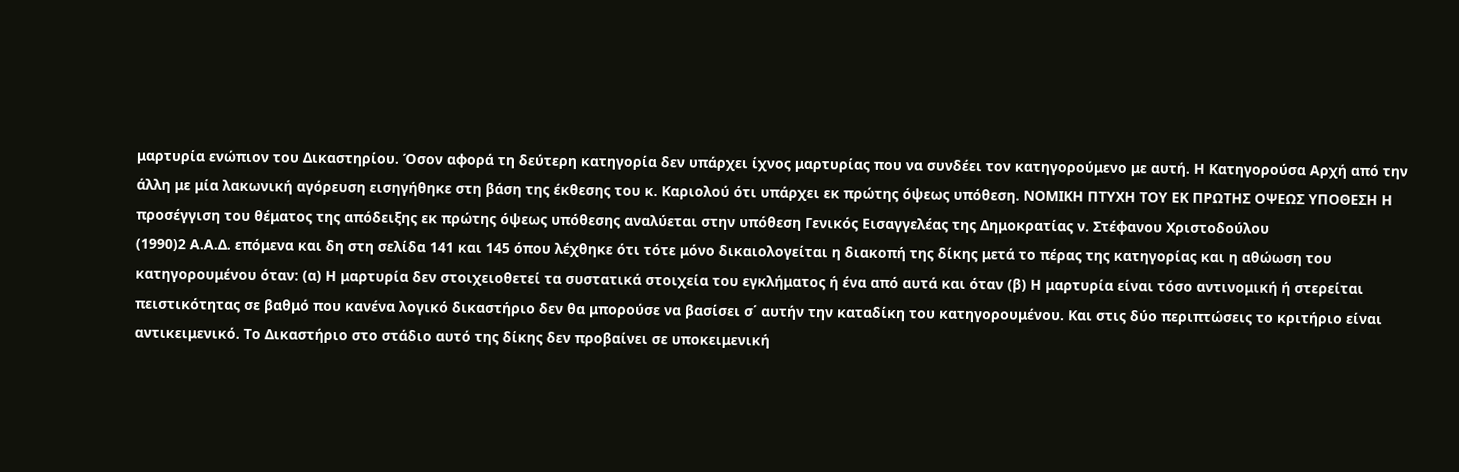μαρτυρία ενώπιον του Δικαστηρίου. Όσον αφορά τη δεύτερη κατηγορία δεν υπάρχει ίχνος μαρτυρίας που να συνδέει τον κατηγορούμενο με αυτή. Η Κατηγορούσα Αρχή από την άλλη με μία λακωνική αγόρευση εισηγήθηκε στη βάση της έκθεσης του κ. Καριολού ότι υπάρχει εκ πρώτης όψεως υπόθεση. ΝΟΜΙΚΗ ΠΤΥΧΗ ΤΟΥ ΕΚ ΠΡΩΤΗΣ ΟΨΕΩΣ ΥΠΟΘΕΣΗ Η προσέγγιση του θέματος της απόδειξης εκ πρώτης όψεως υπόθεσης αναλύεται στην υπόθεση Γενικός Εισαγγελέας της Δημοκρατίας ν. Στέφανου Χριστοδούλου
(1990)2 Α.Α.Δ. επόμενα και δη στη σελίδα 141 και 145 όπου λέχθηκε ότι τότε μόνο δικαιολογείται η διακοπή της δίκης μετά το πέρας της κατηγορίας και η αθώωση του κατηγορουμένου όταν: (α) Η μαρτυρία δεν στοιχειοθετεί τα συστατικά στοιχεία του εγκλήματος ή ένα από αυτά και όταν (β) Η μαρτυρία είναι τόσο αντινομική ή στερείται πειστικότητας σε βαθμό που κανένα λογικό δικαστήριο δεν θα μπορούσε να βασίσει σ΄ αυτήν την καταδίκη του κατηγορουμένου. Και στις δύο περιπτώσεις το κριτήριο είναι αντικειμενικό. Το Δικαστήριο στο στάδιο αυτό της δίκης δεν προβαίνει σε υποκειμενική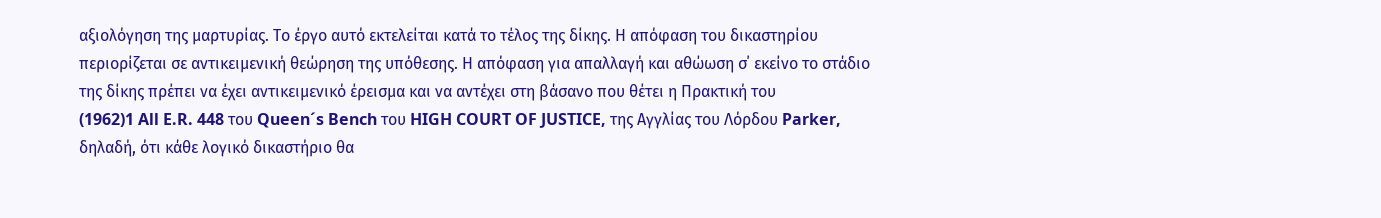αξιολόγηση της μαρτυρίας. Το έργο αυτό εκτελείται κατά το τέλος της δίκης. Η απόφαση του δικαστηρίου περιορίζεται σε αντικειμενική θεώρηση της υπόθεσης. Η απόφαση για απαλλαγή και αθώωση σ΄ εκείνο το στάδιο της δίκης πρέπει να έχει αντικειμενικό έρεισμα και να αντέχει στη βάσανο που θέτει η Πρακτική του
(1962)1 All E.R. 448 του Queen´s Bench του HIGH COURT OF JUSTICE, της Αγγλίας του Λόρδου Parker, δηλαδή, ότι κάθε λογικό δικαστήριο θα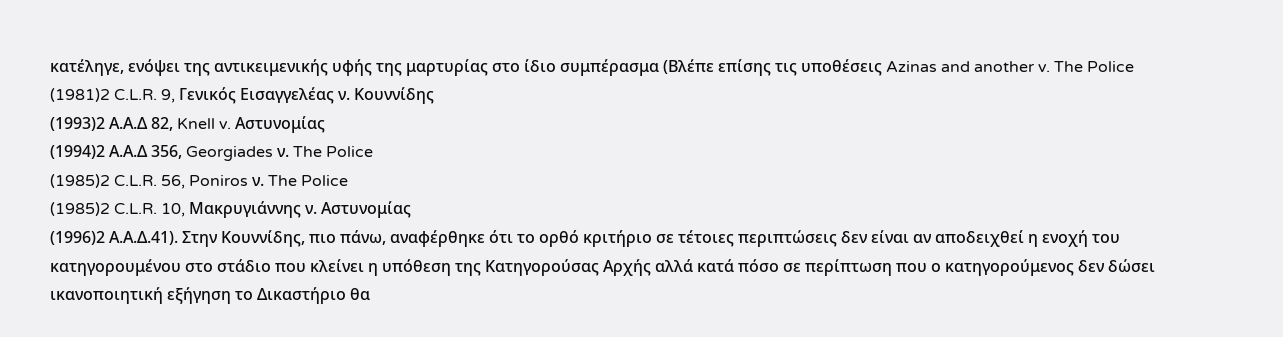κατέληγε, ενόψει της αντικειμενικής υφής της μαρτυρίας στο ίδιο συμπέρασμα (Βλέπε επίσης τις υποθέσεις Azinas and another v. The Police
(1981)2 C.L.R. 9, Γενικός Εισαγγελέας ν. Κουννίδης
(1993)2 Α.Α.Δ 82, Knell v. Αστυνομίας
(1994)2 Α.Α.Δ 356, Georgiades ν. The Police
(1985)2 C.L.R. 56, Poniros ν. The Police
(1985)2 C.L.R. 10, Μακρυγιάννης ν. Αστυνομίας
(1996)2 Α.Α.Δ.41). Στην Κουννίδης, πιο πάνω, αναφέρθηκε ότι το ορθό κριτήριο σε τέτοιες περιπτώσεις δεν είναι αν αποδειχθεί η ενοχή του κατηγορουμένου στο στάδιο που κλείνει η υπόθεση της Κατηγορούσας Αρχής αλλά κατά πόσο σε περίπτωση που ο κατηγορούμενος δεν δώσει ικανοποιητική εξήγηση το Δικαστήριο θα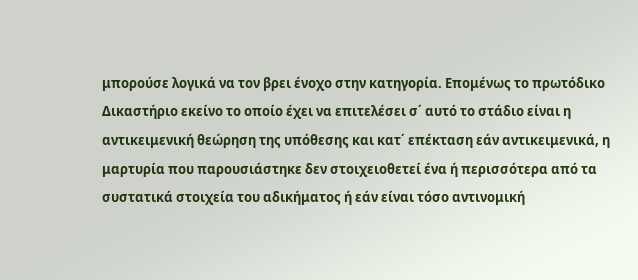μπορούσε λογικά να τον βρει ένοχο στην κατηγορία. Επομένως το πρωτόδικο Δικαστήριο εκείνο το οποίο έχει να επιτελέσει σ΄ αυτό το στάδιο είναι η αντικειμενική θεώρηση της υπόθεσης και κατ΄ επέκταση εάν αντικειμενικά, η μαρτυρία που παρουσιάστηκε δεν στοιχειοθετεί ένα ή περισσότερα από τα συστατικά στοιχεία του αδικήματος ή εάν είναι τόσο αντινομική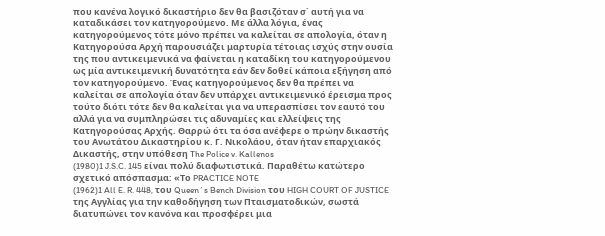που κανένα λογικό δικαστήριο δεν θα βασιζόταν σ΄ αυτή για να καταδικάσει τον κατηγορούμενο. Με άλλα λόγια, ένας κατηγορούμενος τότε μόνο πρέπει να καλείται σε απολογία, όταν η Κατηγορούσα Αρχή παρουσιάζει μαρτυρία τέτοιας ισχύς στην ουσία της που αντικειμενικά να φαίνεται η καταδίκη του κατηγορούμενου ως μία αντικειμενική δυνατότητα εάν δεν δοθεί κάποια εξήγηση από τον κατηγορούμενο. Ένας κατηγορούμενος δεν θα πρέπει να καλείται σε απολογία όταν δεν υπάρχει αντικειμενικό έρεισμα προς τούτο διότι τότε δεν θα καλείται για να υπερασπίσει τον εαυτό του αλλά για να συμπληρώσει τις αδυναμίες και ελλείψεις της Κατηγορούσας Αρχής. Θαρρώ ότι τα όσα ανέφερε ο πρώην δικαστής του Ανωτάτου Δικαστηρίου κ. Γ. Νικολάου, όταν ήταν επαρχιακός Δικαστής, στην υπόθεση The Police v. Kallenos
(1980)1 J.S.C. 145 είναι πολύ διαφωτιστικά. Παραθέτω κατώτερο σχετικό απόσπασμα: «Το PRACTICE NOTE
(1962)1 All E. R. 448, του Queen´s Bench Division του HIGH COURT OF JUSTICE της Αγγλίας για την καθοδήγηση των Πταισματοδικών, σωστά διατυπώνει τον κανόνα και προσφέρει μια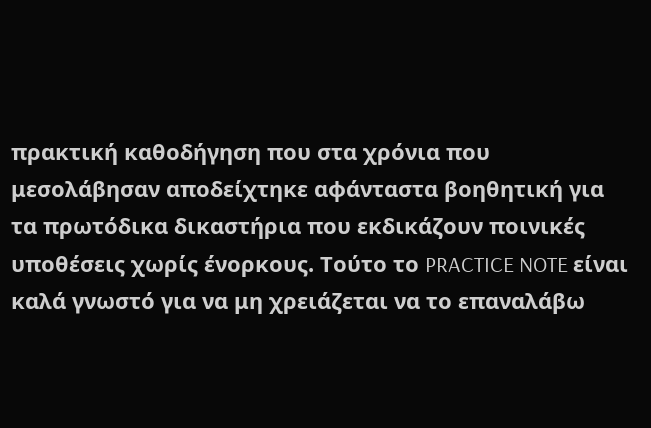πρακτική καθοδήγηση που στα χρόνια που μεσολάβησαν αποδείχτηκε αφάνταστα βοηθητική για τα πρωτόδικα δικαστήρια που εκδικάζουν ποινικές υποθέσεις χωρίς ένορκους. Τούτο το PRACTICE NOTE είναι καλά γνωστό για να μη χρειάζεται να το επαναλάβω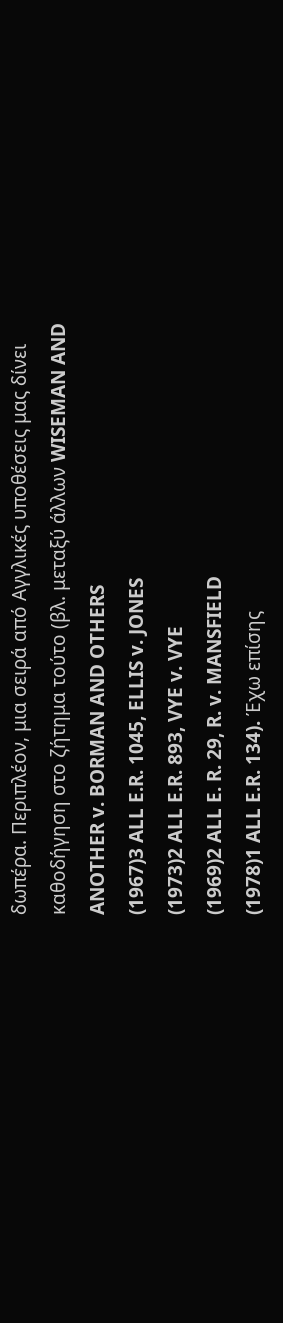δωπέρα. Περιπλέον, μια σειρά από Αγγλικές υποθέσεις μας δίνει καθοδήγηση στο ζήτημα τούτο (βλ. μεταξύ άλλων WISEMAN AND ANOTHER v. BORMAN AND OTHERS
(1967)3 ALL E.R. 1045, ELLIS v. JONES
(1973)2 ALL E.R. 893, VYE v. VYE
(1969)2 ALL E. R. 29, R. v. MANSFIELD
(1978)1 ALL E.R. 134). Έχω επίσης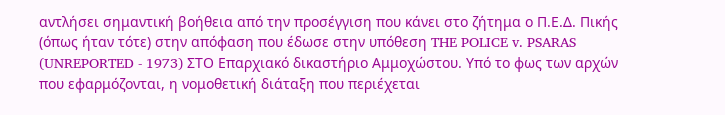αντλήσει σημαντική βοήθεια από την προσέγγιση που κάνει στο ζήτημα ο Π.Ε.Δ. Πικής (όπως ήταν τότε) στην απόφαση που έδωσε στην υπόθεση THE POLICE v. PSARAS (UNREPORTED - 1973) ΣΤΟ Επαρχιακό δικαστήριο Αμμοχώστου. Υπό το φως των αρχών που εφαρμόζονται, η νομοθετική διάταξη που περιέχεται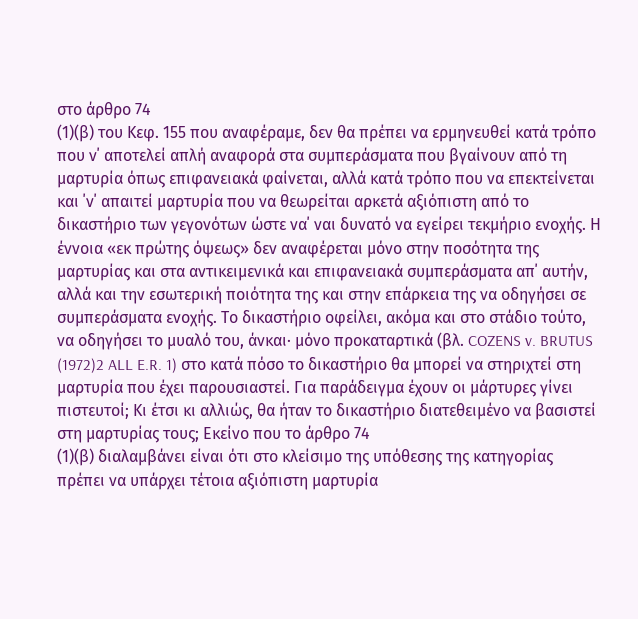στο άρθρο 74
(1)(β) του Κεφ. 155 που αναφέραμε, δεν θα πρέπει να ερμηνευθεί κατά τρόπο που ν΄ αποτελεί απλή αναφορά στα συμπεράσματα που βγαίνουν από τη μαρτυρία όπως επιφανειακά φαίνεται, αλλά κατά τρόπο που να επεκτείνεται και ΄ν΄ απαιτεί μαρτυρία που να θεωρείται αρκετά αξιόπιστη από το δικαστήριο των γεγονότων ώστε να΄ ναι δυνατό να εγείρει τεκμήριο ενοχής. Η έννοια «εκ πρώτης όψεως» δεν αναφέρεται μόνο στην ποσότητα της μαρτυρίας και στα αντικειμενικά και επιφανειακά συμπεράσματα απ΄ αυτήν, αλλά και την εσωτερική ποιότητα της και στην επάρκεια της να οδηγήσει σε συμπεράσματα ενοχής. Το δικαστήριο οφείλει, ακόμα και στο στάδιο τούτο, να οδηγήσει το μυαλό του, άνκαι∙ μόνο προκαταρτικά (βλ. COZENS v. BRUTUS
(1972)2 ALL E.R. 1) στο κατά πόσο το δικαστήριο θα μπορεί να στηριχτεί στη μαρτυρία που έχει παρουσιαστεί. Για παράδειγμα έχουν οι μάρτυρες γίνει πιστευτοί; Κι έτσι κι αλλιώς, θα ήταν το δικαστήριο διατεθειμένο να βασιστεί στη μαρτυρίας τους; Εκείνο που το άρθρο 74
(1)(β) διαλαμβάνει είναι ότι στο κλείσιμο της υπόθεσης της κατηγορίας πρέπει να υπάρχει τέτοια αξιόπιστη μαρτυρία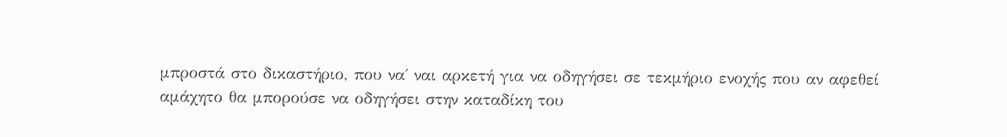μπροστά στο δικαστήριο, που να΄ ναι αρκετή για να οδηγήσει σε τεκμήριο ενοχής που αν αφεθεί αμάχητο θα μπορούσε να οδηγήσει στην καταδίκη του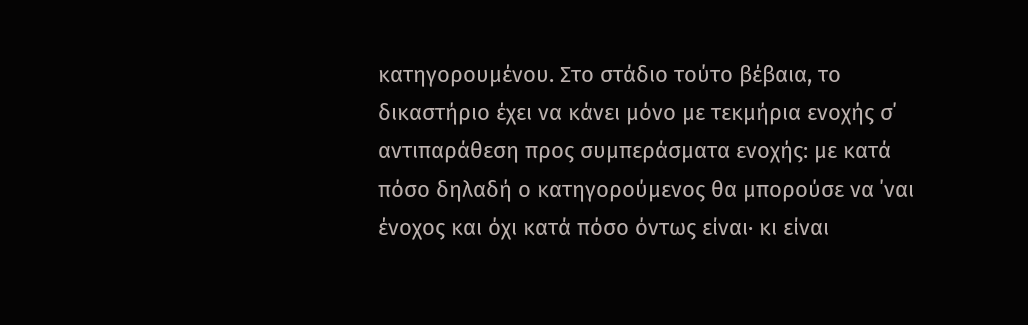κατηγορουμένου. Στο στάδιο τούτο βέβαια, το δικαστήριο έχει να κάνει μόνο με τεκμήρια ενοχής σ΄ αντιπαράθεση προς συμπεράσματα ενοχής: με κατά πόσο δηλαδή ο κατηγορούμενος θα μπορούσε να ΄ναι ένοχος και όχι κατά πόσο όντως είναι∙ κι είναι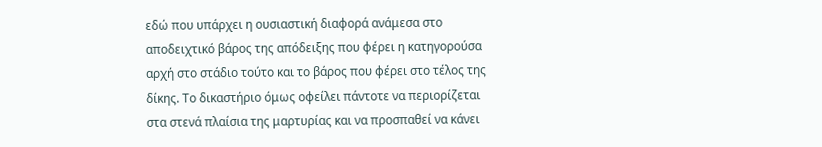εδώ που υπάρχει η ουσιαστική διαφορά ανάμεσα στο αποδειχτικό βάρος της απόδειξης που φέρει η κατηγορούσα αρχή στο στάδιο τούτο και το βάρος που φέρει στο τέλος της δίκης. Το δικαστήριο όμως οφείλει πάντοτε να περιορίζεται στα στενά πλαίσια της μαρτυρίας και να προσπαθεί να κάνει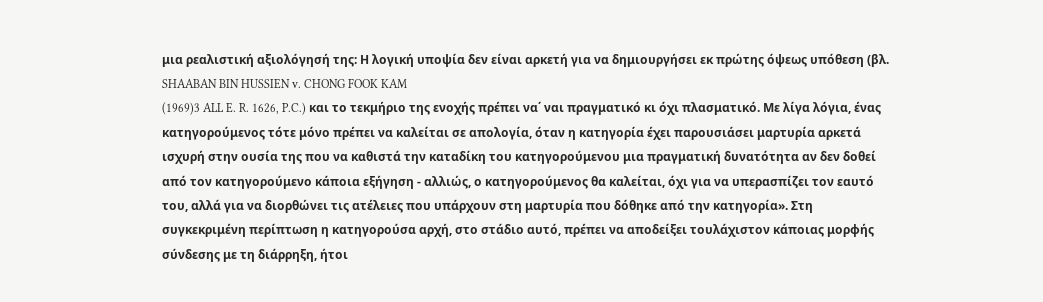μια ρεαλιστική αξιολόγησή της: Η λογική υποψία δεν είναι αρκετή για να δημιουργήσει εκ πρώτης όψεως υπόθεση (βλ. SHAABAN BIN HUSSIEN v. CHONG FOOK KAM
(1969)3 ALL E. R. 1626, P.C.) και το τεκμήριο της ενοχής πρέπει να΄ ναι πραγματικό κι όχι πλασματικό. Με λίγα λόγια, ένας κατηγορούμενος τότε μόνο πρέπει να καλείται σε απολογία, όταν η κατηγορία έχει παρουσιάσει μαρτυρία αρκετά ισχυρή στην ουσία της που να καθιστά την καταδίκη του κατηγορούμενου μια πραγματική δυνατότητα αν δεν δοθεί από τον κατηγορούμενο κάποια εξήγηση - αλλιώς, ο κατηγορούμενος θα καλείται, όχι για να υπερασπίζει τον εαυτό του, αλλά για να διορθώνει τις ατέλειες που υπάρχουν στη μαρτυρία που δόθηκε από την κατηγορία». Στη συγκεκριμένη περίπτωση η κατηγορούσα αρχή, στο στάδιο αυτό, πρέπει να αποδείξει τουλάχιστον κάποιας μορφής σύνδεσης με τη διάρρηξη, ήτοι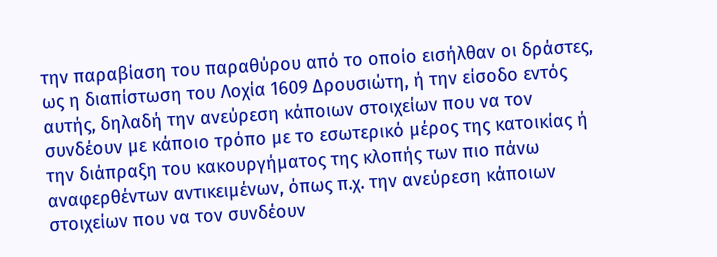την παραβίαση του παραθύρου από το οποίο εισήλθαν οι δράστες, ως η διαπίστωση του Λοχία 1609 Δρουσιώτη, ή την είσοδο εντός αυτής, δηλαδή την ανεύρεση κάποιων στοιχείων που να τον συνδέουν με κάποιο τρόπο με το εσωτερικό μέρος της κατοικίας ή την διάπραξη του κακουργήματος της κλοπής των πιο πάνω αναφερθέντων αντικειμένων, όπως π.χ. την ανεύρεση κάποιων στοιχείων που να τον συνδέουν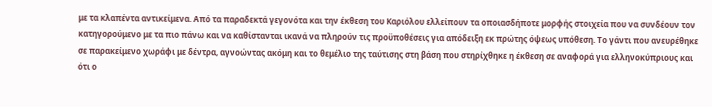με τα κλαπέντα αντικείμενα. Από τα παραδεκτά γεγονότα και την έκθεση του Καριόλου ελλείπουν τα οποιασδήποτε μορφής στοιχεία που να συνδέουν τον κατηγορούμενο με τα πιο πάνω και να καθίστανται ικανά να πληρούν τις προϋποθέσεις για απόδειξη εκ πρώτης όψεως υπόθεση. Το γάντι που ανευρέθηκε σε παρακείμενο χωράφι με δέντρα, αγνοώντας ακόμη και το θεμέλιο της ταύτισης στη βάση που στηρίχθηκε η έκθεση σε αναφορά για ελληνοκύπριους και ότι ο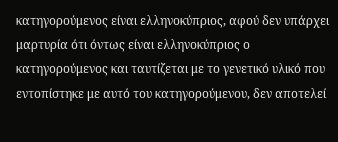κατηγορούμενος είναι ελληνοκύπριος, αφού δεν υπάρχει μαρτυρία ότι όντως είναι ελληνοκύπριος ο κατηγορούμενος και ταυτίζεται με το γενετικό υλικό που εντοπίστηκε με αυτό του κατηγορούμενου, δεν αποτελεί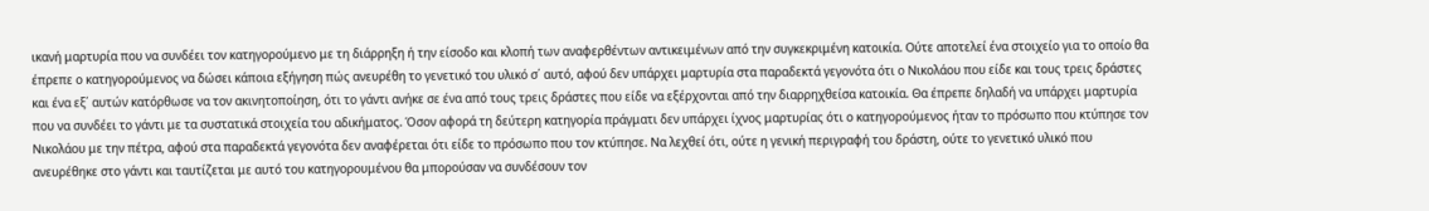ικανή μαρτυρία που να συνδέει τον κατηγορούμενο με τη διάρρηξη ή την είσοδο και κλοπή των αναφερθέντων αντικειμένων από την συγκεκριμένη κατοικία. Ούτε αποτελεί ένα στοιχείο για το οποίο θα έπρεπε ο κατηγορούμενος να δώσει κάποια εξήγηση πώς ανευρέθη το γενετικό του υλικό σ΄ αυτό, αφού δεν υπάρχει μαρτυρία στα παραδεκτά γεγονότα ότι ο Νικολάου που είδε και τους τρεις δράστες και ένα εξ΄ αυτών κατόρθωσε να τον ακινητοποίηση, ότι το γάντι ανήκε σε ένα από τους τρεις δράστες που είδε να εξέρχονται από την διαρρηχθείσα κατοικία. Θα έπρεπε δηλαδή να υπάρχει μαρτυρία που να συνδέει το γάντι με τα συστατικά στοιχεία του αδικήματος. Όσον αφορά τη δεύτερη κατηγορία πράγματι δεν υπάρχει ίχνος μαρτυρίας ότι ο κατηγορούμενος ήταν το πρόσωπο που κτύπησε τον Νικολάου με την πέτρα, αφού στα παραδεκτά γεγονότα δεν αναφέρεται ότι είδε το πρόσωπο που τον κτύπησε. Να λεχθεί ότι, ούτε η γενική περιγραφή του δράστη, ούτε το γενετικό υλικό που ανευρέθηκε στο γάντι και ταυτίζεται με αυτό του κατηγορουμένου θα μπορούσαν να συνδέσουν τον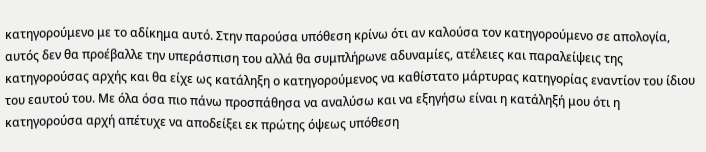κατηγορούμενο με το αδίκημα αυτό. Στην παρούσα υπόθεση κρίνω ότι αν καλούσα τον κατηγορούμενο σε απολογία, αυτός δεν θα προέβαλλε την υπεράσπιση του αλλά θα συμπλήρωνε αδυναμίες, ατέλειες και παραλείψεις της κατηγορούσας αρχής και θα είχε ως κατάληξη ο κατηγορούμενος να καθίστατο μάρτυρας κατηγορίας εναντίον του ίδιου του εαυτού του. Με όλα όσα πιο πάνω προσπάθησα να αναλύσω και να εξηγήσω είναι η κατάληξή μου ότι η κατηγορούσα αρχή απέτυχε να αποδείξει εκ πρώτης όψεως υπόθεση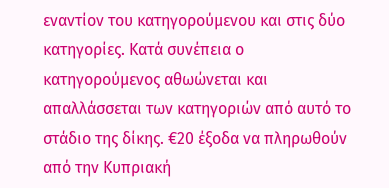εναντίον του κατηγορούμενου και στις δύο κατηγορίες. Κατά συνέπεια ο κατηγορούμενος αθωώνεται και απαλλάσσεται των κατηγοριών από αυτό το στάδιο της δίκης. €20 έξοδα να πληρωθούν από την Κυπριακή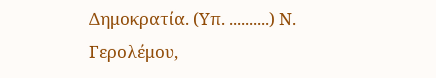Δημοκρατία. (Υπ. ..........) Ν. Γερολέμου,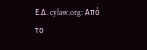Ε.Δ. cylaw.org: Από το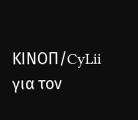ΚΙΝOΠ/CyLii για τον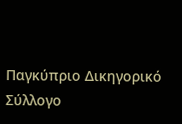Παγκύπριο Δικηγορικό Σύλλογο